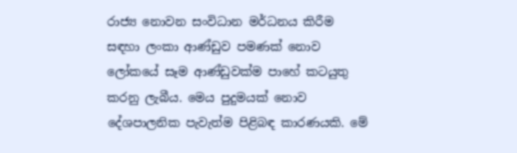රාජ්‍ය නොවන සංවිධාන මර්ධනය කිරීම සඳහා ලංකා ආණ්ඩුව පමණක් නොව ලෝකයේ සෑම ආණ්ඩුවක්ම පාහේ කටයුතු කරනු ලැබීය. මෙය පුදුමයක් නොව දේශපාලනික පැවැත්ම පිළිබඳ කාරණයකි. මේ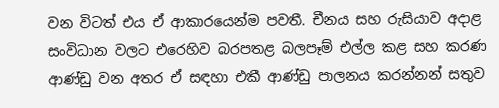වන විටත් එය ඒ ආකාරයෙන්ම පවතී. චීනය සහ රුසියාව අදාළ සංවිධාන වලට එරෙහිව බරපතළ බලපෑම් එල්ල කළ සහ කරණ ආණ්ඩු වන අතර ඒ සඳහා එකී ආණ්ඩු පාලනය කරන්නන් සතුව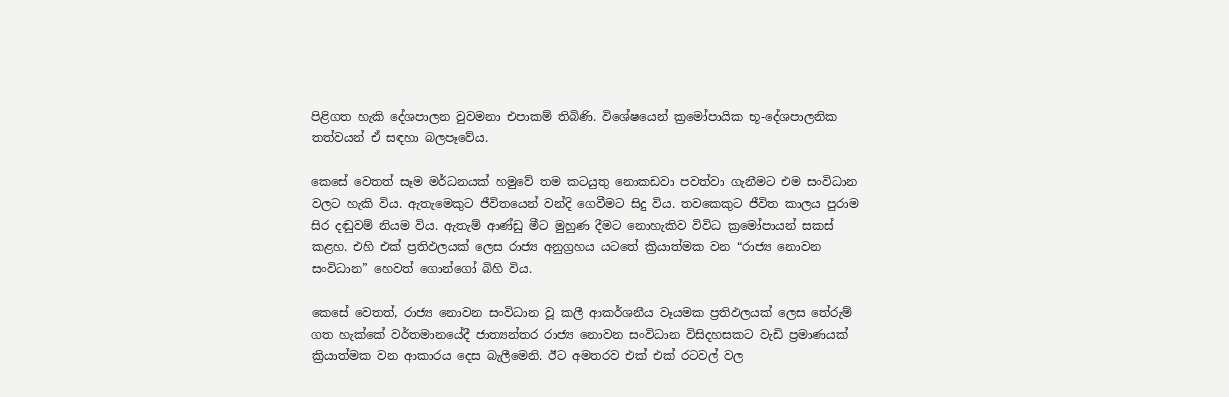පිළිගත හැකි දේශපාලන වුවමනා එපාකම් තිබිණි. විශේෂයෙන් ක්‍රමෝපායික භූ-දේශපාලනික තත්වයන් ඒ සඳහා බලපෑවේය.

කෙසේ වෙතත් සෑම මර්ධනයක් හමුවේ තම කටයුතු නොකඩවා පවත්වා ගැනීමට එම සංවිධාන වලට හැකි විය. ඇතැමෙකුට ජීවිතයෙන් වන්දි ගෙවීමට සිදු විය. තවකෙකුට ජීවිත කාලය පුරාම සිර දඬුවම් නියම විය. ඇතැම් ආණ්ඩු මීට මුහුණ දීමට නොහැකිව විවිධ ක්‍රමෝපායන් සකස් කළහ. එහි එක් ප්‍රතිඵලයක් ලෙස රාජ්‍ය අනුග්‍රහය යටතේ ක්‍රියාත්මක වන “රාජ්‍ය නොවන සංවිධාන” හෙවත් ගොන්ගෝ බිහි විය.

කෙසේ වෙතත්, රාජ්‍ය නොවන සංවිධාන වූ කලී ආකර්ශනීය වෑයමක ප්‍රතිඵලයක් ලෙස තේරුම් ගත හැක්කේ වර්තමානයේදී ජාත්‍යන්තර රාජ්‍ය නොවන සංවිධාන විසිදහසකට වැඩි ප්‍රමාණයක් ක්‍රියාත්මක වන ආකාරය දෙස බැලීමෙනි. ඊට අමතරව එක් එක් රටවල් වල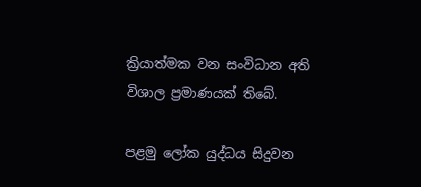ක්‍රියාත්මක වන සංවිධාන අති විශාල ප්‍රමාණයක් තිබේ.

පළමු ලෝක යුද්ධය සිදුවන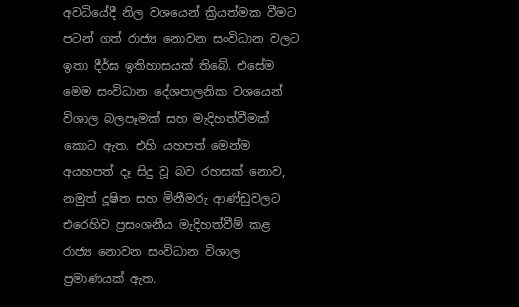අවධියේදී නිල වශයෙන් ක්‍රියත්මක වීමට පටන් ගත් රාජ්‍ය නොවන සංවිධාන වලට ඉතා දීර්ඝ ඉතිහාසයක් තිබේ. එසේම මෙම සංවිධාන දේශපාලනික වශයෙන් විශාල බලපෑමක් සහ මැදිහත්වීමක් කොට ඇත. එහි යහපත් මෙන්ම අයහපත් දෑ සිදු වූ බව රහසක් නොව, නමුත් දූෂිත සහ මිනීමරු ආණ්ඩුවලට එරෙහිව ප්‍රසංශනීය මැදිහත්වීම් කළ රාජ්‍ය නොවන සංවිධාන විශාල ප්‍රමාණයක් ඇත.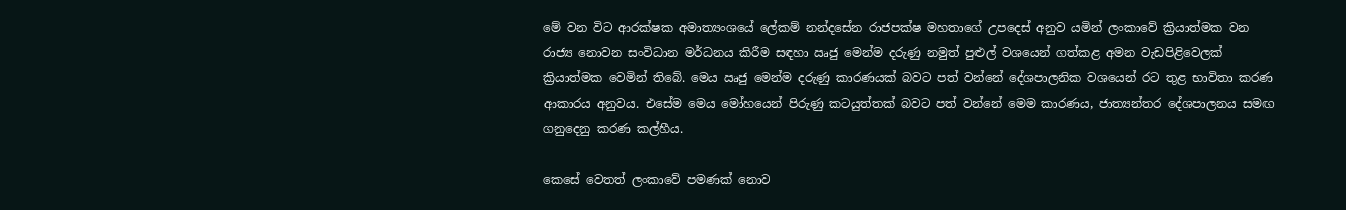මේ වන විට ආරක්ෂක අමාත්‍යංශයේ ලේකම් නන්දසේන රාජපක්ෂ මහතාගේ උපදෙස් අනුව යමින් ලංකාවේ ක්‍රියාත්මක වන රාජ්‍ය නොවන සංවිධාන මර්ධනය කිරීම සඳහා ඍජු මෙන්ම දරුණු නමුත් පුළුල් වශයෙන් ගත්කළ අමන වැඩපිළිවෙලක් ක්‍රියාත්මක වෙමින් තිබේ. මෙය ඍජු මෙන්ම දරුණු කාරණයක් බවට පත් වන්නේ දේශපාලනික වශයෙන් රට තුළ භාවිතා කරණ ආකාරය අනුවය. එසේම මෙය මෝහයෙන් පිරුණු කටයුත්තක් බවට පත් වන්නේ මෙම කාරණය, ජාත්‍යන්තර දේශපාලනය සමඟ ගනුදෙනු කරණ කල්හීය.

කෙසේ වෙතත් ලංකාවේ පමණක් නොව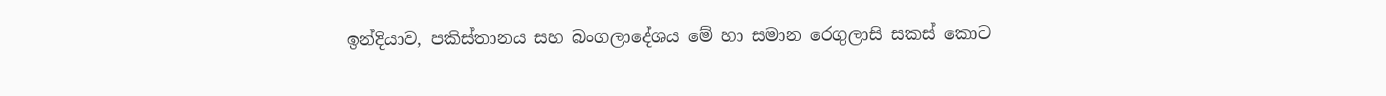ඉන්දියාව, පකිස්තානය සහ බංගලාදේශය මේ හා සමාන රෙගුලාසි සකස් කොට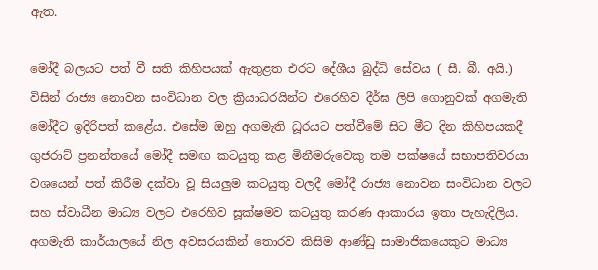ඇත.

මෝදී බලයට පත් වී සති කිහිපයක් ඇතුළත එරට දේශීය බුද්ධි සේවය ( සී. බී. අයි.) විසින් රාජ්‍ය නොවන සංවිධාන වල ක්‍රියාධරයින්ට එරෙහිව දීර්ඝ ලිපි ගොනුවක් අගමැති මෝදීට ඉදිරිපත් කළේය. එසේම ඔහු අගමැති ධූරයට පත්වීමේ සිට මීට දින කිහිපයකදී ගුජරාට් ප්‍රනන්තයේ මෝදී සමඟ කටයුතු කළ මිනීමරුවෙකු තම පක්ෂයේ සභාපතිවරයා වශයෙන් පත් කිරීම දක්වා වූ සියලුම කටයුතු වලදී මෝදී රාජ්‍ය නොවන සංවිධාන වලට සහ ස්වාධීන මාධ්‍ය වලට එරෙහිව සූක්ෂමව කටයුතු කරණ ආකාරය ඉතා පැහැදිලිය. අගමැති කාර්යාලයේ නිල අවසරයකින් තොරව කිසිම ආණ්ඩු සාමාජිකයෙකුට මාධ්‍ය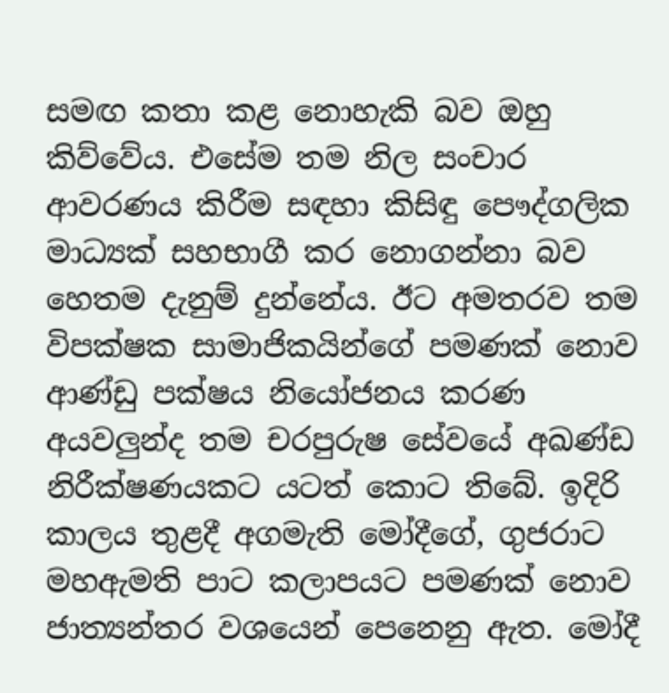සමඟ කතා කළ නොහැකි බව ඔහු කිව්වේය. එසේම තම නිල සංචාර ආවරණය කිරීම සඳහා කිසිඳු පෞද්ගලික මාධ්‍යක් සහභාගී කර නොගන්නා බව හෙතම දැනුම් දුන්නේය. ඊට අමතරව තම විපක්ෂක සාමාජිකයින්ගේ පමණක් නොව ආණ්ඩු පක්ෂය නියෝජනය කරණ අයවලුන්ද තම චරපුරුෂ සේවයේ අඛණ්ඩ නිරීක්ෂණයකට යටත් කොට තිබේ. ඉදිරි කාලය තුළදී අගමැති මෝදීගේ, ගුජරාට මහඇමති පාට කලාපයට පමණක් නොව ජාත්‍යන්තර වශයෙන් පෙනෙනු ඇත. මෝදී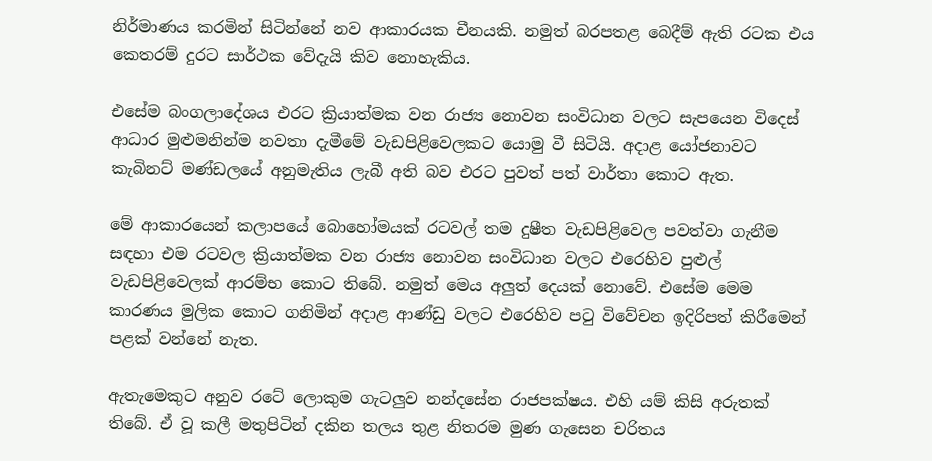නිර්මාණය කරමින් සිටින්නේ නව ආකාරයක චීනයකි. නමුත් බරපතළ බෙදීම් ඇති රටක එය කෙතරම් දුරට සාර්ථක වේදැයි කිව නොහැකිය.

එසේම බංගලාදේශය එරට ක්‍රියාත්මක වන රාජ්‍ය නොවන සංවිධාන වලට සැපයෙන විදෙස් ආධාර මුළුමනින්ම නවතා දැමීමේ වැඩපිළිවෙලකට යොමු වී සිටියි. අදාළ යෝජනාවට කැබිනට් මණ්ඩලයේ අනුමැතිය ලැබී අති බව එරට පුවත් පත් වාර්තා කොට ඇත.

මේ ආකාරයෙන් කලාපයේ බොහෝමයක් රටවල් තම දුෂීත වැඩපිළිවෙල පවත්වා ගැනීම සඳහා එම රටවල ක්‍රියාත්මක වන රාජ්‍ය නොවන සංවිධාන වලට එරෙහිව පුළුල් වැඩපිළිවෙලක් ආරම්භ කොට තිබේ. නමුත් මෙය අලුත් දෙයක් නොවේ. එසේම මෙම කාරණය මුලික කොට ගනිමින් අදාළ ආණ්ඩු වලට එරෙහිව පටු විවේචන ඉදිරිපත් කිරීමෙන් පළක් වන්නේ නැත.

ඇතැමෙකුට අනුව රටේ ලොකුම ගැටලුව නන්දසේන රාජපක්ෂය. එහි යම් කිසි අරුතක් තිබේ. ඒ වූ කලී මතුපිටින් දකින තලය තුළ නිතරම මුණ ගැසෙන චරිතය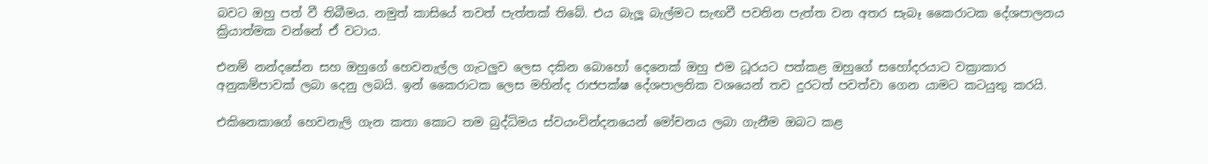බවට ඔහු පත් වී තිබීමය. නමුත් කාසියේ තවත් පැත්තක් තිබේ. එය බැලූ බැල්මට සැඟවී පවතින පැත්ත වන අතර සැබෑ කෛරාටක දේශපාලනය ක්‍රියාත්මක වන්නේ ඒ වටාය.

එනම් නන්දසේන සහ ඔහුගේ හෙවනැල්ල ගැටලුව ලෙස දකින බොහෝ දෙනෙක් ඔහු එම ධූරයට පත්කළ ඔහුගේ සහෝදරයාට වක්‍රාකාර අනුකම්පාවක් ලබා දෙනු ලබයි. ඉන් කෛරාටක ලෙස මහින්ද රාජපක්ෂ දේශපාලනික වශයෙන් තව දුරටත් පවත්වා ගෙන යාමට කටයුතු කරයි.

එකිනෙකාගේ හෙවනැලි ගැන කතා කොට තම බුද්ධිමය ස්වයංවින්දනයෙන් මෝචනය ලබා ගැනීම ඔබට කළ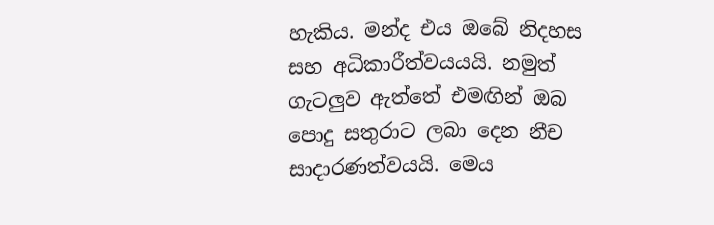හැකිය. මන්ද එය ඔබේ නිදහස සහ අධිකාරීත්වයයයි. නමුත් ගැටලුව ඇත්තේ එමඟින් ඔබ පොදු සතුරාට ලබා දෙන නීච සාදාරණත්වයයි. මෙය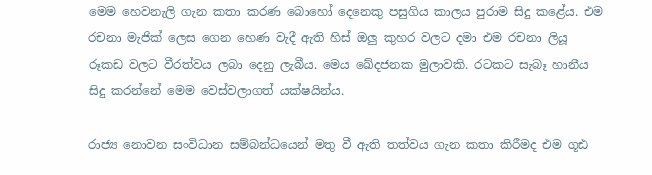මෙම හෙවනැලි ගැන කතා කරණ බොහෝ දෙනෙකු පසුගිය කාලය පුරාම සිදු කළේය. එම රචනා මැජික් ලෙස ගෙන හෙණ වැදී ඇති හිස් ඔලු කුහර වල‍ට දමා එම රචනා ලියූ රූකඩ වලට වීරත්වය ලබා දෙනු ලැබීය. මෙය ඛේදජනක මුලාවකි. රටකට සැබෑ හානීය සිදු කරන්නේ මෙම වෙස්වලාගත් යක්ෂයින්ය.

රාජ්‍ය නොවන සංවිධාන සම්බන්ධයෙන් මතු වී ඇති තත්වය ගැන කතා කිරීමද එම ගූඪ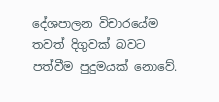දේශපාලන විචාරයේම තවත් දිගුවක් බවට පත්වීම පුදුමයක් නොවේ.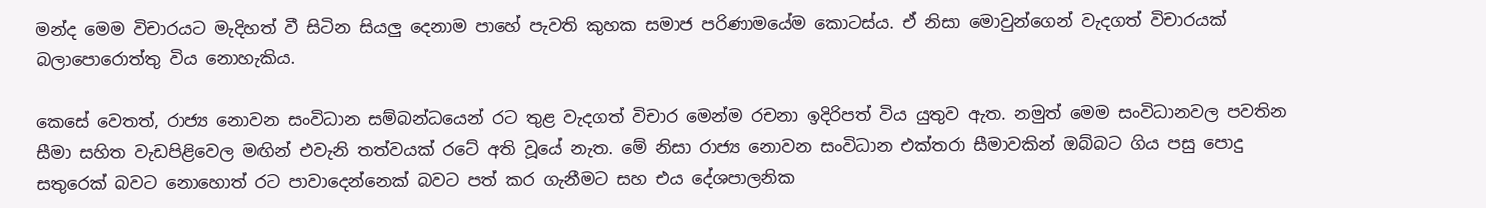මන්ද මෙම විචාරයට මැදිහත් වී සිටින සියලු දෙනාම පාහේ පැවති කුහක සමාජ පරිණාමයේම කොටස්ය. ඒ නිසා මොවුන්ගෙන් වැදගත් විචාරයක් බලාපොරොත්තු විය නොහැකිය.

කෙසේ වෙතත්, රාජ්‍ය නොවන සංවිධාන සම්බන්ධයෙන් රට තුළ වැදගත් විචාර මෙන්ම රචනා ඉදිරිපත් විය යුතුව ඇත. නමුත් මෙම සංවිධානවල පවතින සීමා සහිත වැඩපිළිවෙල මඟින් එවැනි තත්වයක් රටේ අති වූයේ නැත. මේ නිසා රාජ්‍ය නොවන සංවිධාන එක්තරා සීමාවකින් ඔබ්බට ගිය පසු පොදු සතුරෙක් බවට නොහොත් රට පාවාදෙන්නෙක් බවට පත් කර ගැනීමට සහ එය දේශපාලනික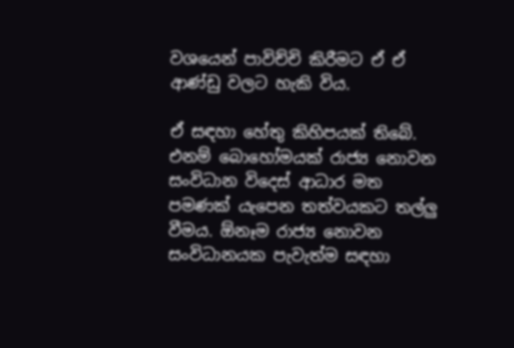වශයෙන් පාවිච්චි කිරීමට ඒ ඒ ආණ්ඩු වලට හැකි විය.

ඒ සඳහා හේතු කිහිපයක් තිබේ. එනම් බොහෝමයක් රාජ්‍ය නොවන සංවිධාන විදෙස් ආධාර මත පමණක් යැපෙන තත්වයකට තල්ලු වීමය. ඕනෑම රාජ්‍ය නොවන සංවිධානයක පැවැත්ම සඳහා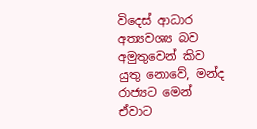විදෙස් ආධාර අත්‍යවශ්‍ය බව අමුතුවෙන් කිව යුතු නොවේ, මන්ද රාජ්‍යට මෙන් ඒවාට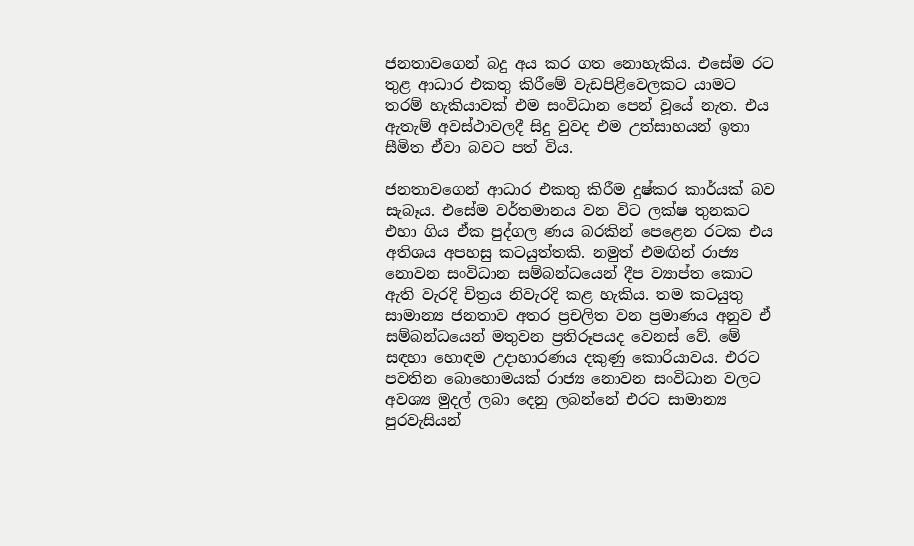ජනතාවගෙන් බදු අය කර ගත නොහැකිය. එසේම රට තුළ ආධාර එකතු කිරීමේ වැඩපිළිවෙලකට යාමට තරම් හැකියාවක් එම සංවිධාන පෙන් වූයේ නැත. එය ඇතැම් අවස්ථාවලදී සිදු වුවද එම උත්සාහයන් ඉතා සීමිත ඒවා බවට පත් විය.

ජනතාවගෙන් ආධාර එකතු කිරීම දුෂ්කර කාර්යක් බව සැබෑය. එසේම වර්තමානය වන විට ලක්ෂ තුනකට එහා ගිය ඒක පුද්ගල ණය බරකින් පෙළෙන රටක එය අතිශය අපහසු කටයුත්තකි. නමුත් එමඟින් රාජ්‍ය නොවන සංවිධාන සම්බන්ධයෙන් දීප ව්‍යාප්ත කොට ඇති වැරදි චිත්‍රය නිවැරදි කළ හැකිය. තම කටයුතු සාමාන්‍ය ජනතාව අතර ප්‍රචලිත වන ප්‍රමාණය අනුව ඒ සම්බන්ධයෙන් මතුවන ප්‍රතිරූපයද වෙනස් වේ. මේ සඳහා හොඳම උදාහාරණය දකුණු කොරියාවය. එරට පවතින බොහොමයක් රාජ්‍ය නොවන සංවිධාන වලට අවශ්‍ය මුදල් ලබා දෙනු ලබන්නේ එරට සාමාන්‍ය පුරවැසියන්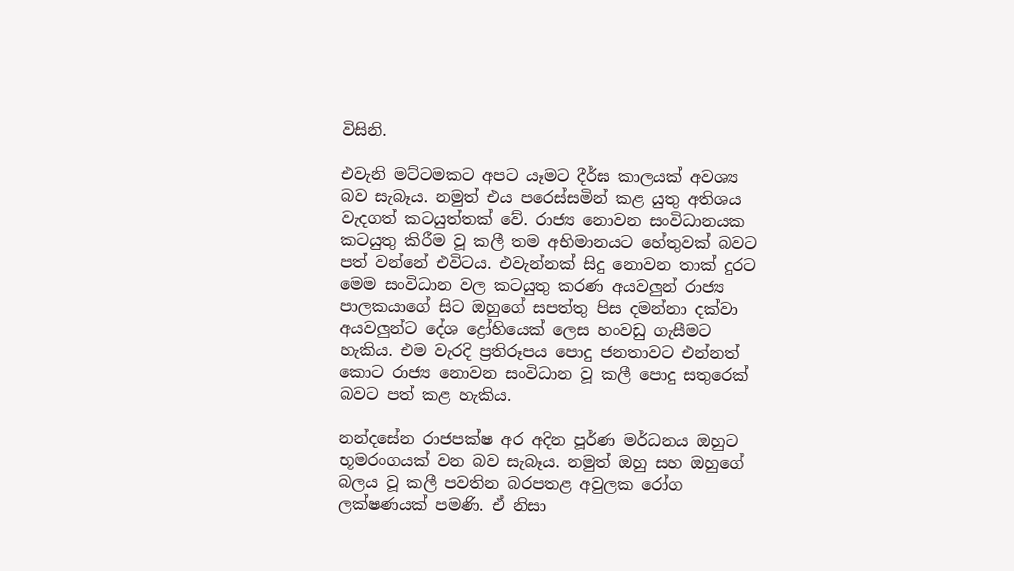විසිනි.

එවැනි මට්ටමකට අපට යෑමට දීර්ඝ කාලයක් අවශ්‍ය බව සැබෑය. නමුත් එය පරෙස්සමින් කළ යුතු අතිශය වැදගත් කටයුත්තක් වේ. රාජ්‍ය නොවන සංවිධානයක කටයුතු කිරීම වූ කලී තම අභිමානයට හේතුවක් බවට පත් වන්නේ එවිටය. එවැන්නක් සිදු නොවන තාක් දුරට මෙම සංවිධාන වල කටයුතු කරණ අයවලුන් රාජ්‍ය පාලකයාගේ සිට ඔහුගේ සපත්තු පිස දමන්නා දක්වා අයවලුන්ට දේශ ද්‍රෝහියෙක් ලෙස හංවඩු ගැසීමට හැකිය. එම වැරදි ප්‍රතිරූපය පොදු ජනතාවට එන්නත් කොට රාජ්‍ය නොවන සංවිධාන වූ කලී පොදු සතුරෙක් බවට පත් කළ හැකිය.

නන්දසේන රාජපක්ෂ අර අදින පූර්ණ මර්ධනය ඔහුට භූමරංගයක් වන බව සැබෑය. නමුත් ඔහු සහ ඔහුගේ බලය වූ කලී පවතින බරපතළ අවුලක රෝග ලක්ෂණයක් පමණි. ඒ නිසා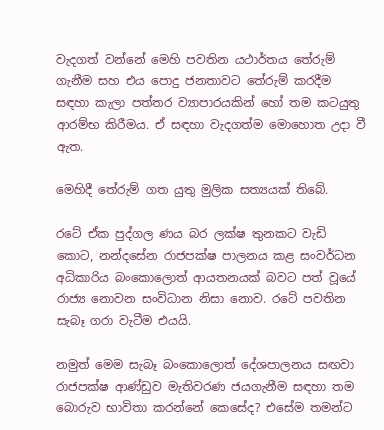වැදගත් වන්නේ මෙහි පවතින යථාර්තය තේරුම් ගැනීම සහ එය පොදු ජනතාවට තේරුම් කරදීම සඳහා කැලා පත්තර ව්‍යාපාරයකින් හෝ තම කටයුතු ආරම්භ කිරීමය. ඒ සඳහා වැදගත්ම මොහොත උදා වී ඇත.

මෙහිදී තේරුම් ගත යුතු මුලික සත්‍යයක් තිබේ.

රටේ ඒක පුද්ගල ණය බර ලක්ෂ තුනකට වැඩි කොට, නන්දසේන රාජපක්ෂ පාලනය කළ සංවර්ධන අධිකාරිය බංකොලොත් ආයතනයක් බවට පත් වූයේ රාජ්‍ය නොවන සංවිධාන නිසා නොව. රටේ පවතින සැබෑ ගරා වැටීම එයයි.

නමුත් මෙම සැබෑ බංකොලොත් දේශපාලනය සඟවා රාජපක්ෂ ආණ්ඩුව මැතිවරණ ජයගැනීම සඳහා තම බොරුව භාවිතා කරන්නේ කෙසේද? එසේම තමන්ට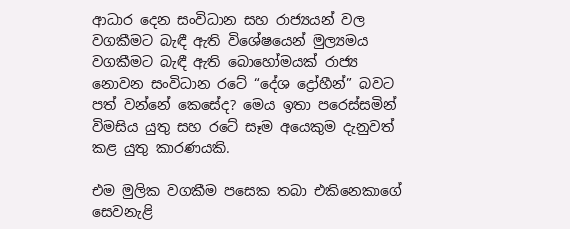ආධාර දෙන සංවිධාන සහ රාජ්‍යයන් වල වගකීමට බැඳී ඇති විශේෂයෙන් මුල්‍යමය වගකීමට බැඳී ඇති බොහෝමයක් රාජ්‍ය නොවන සංවිධාන රටේ “දේශ ද්‍රෝහීන්” බවට පත් වන්නේ කෙසේද? මෙය ඉතා පරෙස්සමින් විමසිය යුතු සහ රටේ සෑම අයෙකුම දැනුවත් කළ යුතු කාරණයකි.

එම මුලික වගකීම පසෙක තබා එකිනෙකාගේ සෙවනැළි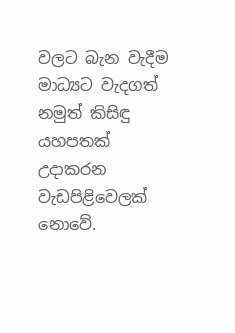වලට බැන වැදීම මාධ්‍යට වැදගත් නමුත් කිසිඳු යහපතක් උදාකරන වැඩපිළිවෙලක් නොවේ.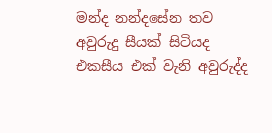මන්ද නන්දසේන තව අවුරුදු සීයක් සිටියද එකසීය එක් වැනි අවුරුද්ද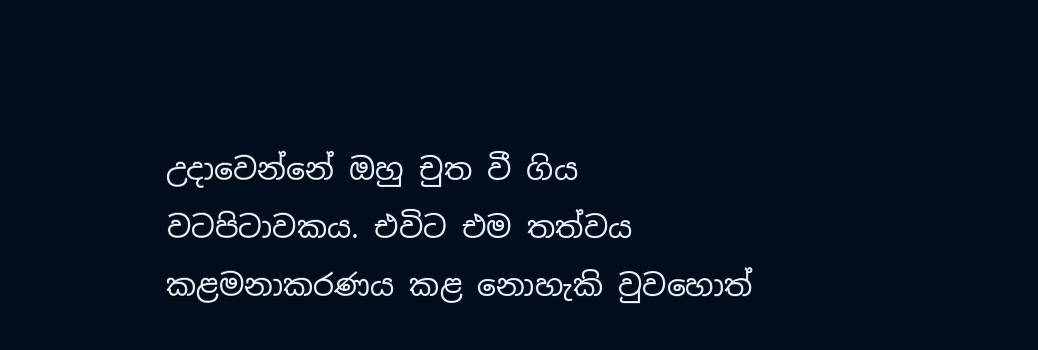උදාවෙන්නේ ඔහු චුත වී ගිය වටපිටාවකය. එවිට එම තත්වය කළමනාකරණය කළ නොහැකි වුවහොත්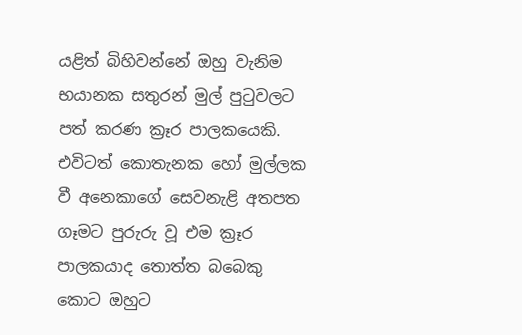යළිත් බිහිවන්නේ ඔහු වැනිම භයානක සතුරන් මුල් පුටුවලට පත් කරණ ක්‍රෑර පාලකයෙකි. එවිටත් කොතැනක හෝ මුල්ලක වී අනෙකාගේ සෙවනැළි අතපත ගෑමට පුරුරු වූ එම ක්‍රෑර පාලකයාද තොත්ත බබෙකු කොට ඔහුට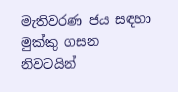මැතිවරණ ජය සඳහා මුක්කු ගසන නිවටයින්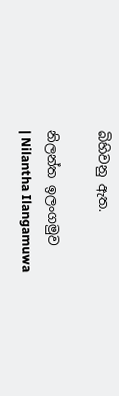බිහිවනු ඇත.

නිලන්ත ඉලංගමුව
| Nilantha Ilangamuwa